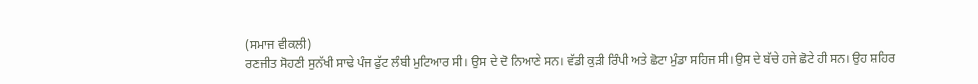(ਸਮਾਜ ਵੀਕਲੀ)
ਰਣਜੀਤ ਸੋਹਣੀ ਸੁਨੱਖੀ ਸਾਢੇ ਪੰਜ ਫੁੱਟ ਲੰਬੀ ਮੁਟਿਆਰ ਸੀ। ਉਸ ਦੇ ਦੋ ਨਿਆਣੇ ਸਨ। ਵੱਡੀ ਕੁੜੀ ਰਿੰਪੀ ਅਤੇ ਛੋਟਾ ਮੁੰਡਾ ਸਹਿਜ ਸੀ।ਉਸ ਦੇ ਬੱਚੇ ਹਜੇ ਛੋਟੇ ਹੀ ਸਨ। ਉਹ ਸ਼ਹਿਰ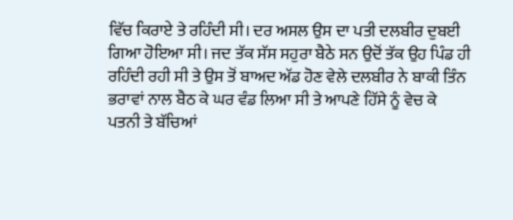ਵਿੱਚ ਕਿਰਾਏ ਤੇ ਰਹਿੰਦੀ ਸੀ। ਦਰ ਅਸਲ ਉਸ ਦਾ ਪਤੀ ਦਲਬੀਰ ਦੁਬਈ ਗਿਆ ਹੋਇਆ ਸੀ। ਜਦ ਤੱਕ ਸੱਸ ਸਹੁਰਾ ਬੈਠੇ ਸਨ ਉਦੋਂ ਤੱਕ ਉਹ ਪਿੰਡ ਹੀ ਰਹਿੰਦੀ ਰਹੀ ਸੀ ਤੇ ਉਸ ਤੋਂ ਬਾਅਦ ਅੱਡ ਹੋਣ ਵੇਲੇ ਦਲਬੀਰ ਨੇ ਬਾਕੀ ਤਿੰਨ ਭਰਾਵਾਂ ਨਾਲ ਬੈਠ ਕੇ ਘਰ ਵੰਡ ਲਿਆ ਸੀ ਤੇ ਆਪਣੇ ਹਿੱਸੇ ਨੂੰ ਵੇਚ ਕੇ ਪਤਨੀ ਤੇ ਬੱਚਿਆਂ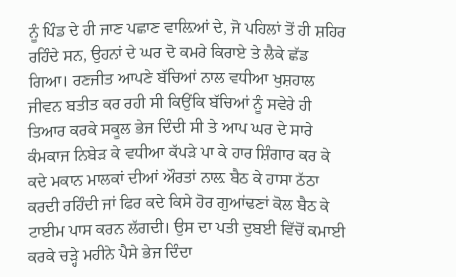ਨੂੰ ਪਿੰਡ ਦੇ ਹੀ ਜਾਣ ਪਛਾਣ ਵਾਲ਼ਿਆਂ ਦੇ, ਜੋ ਪਹਿਲਾਂ ਤੋਂ ਹੀ ਸ਼ਹਿਰ ਰਹਿੰਦੇ ਸਨ, ਉਹਨਾਂ ਦੇ ਘਰ ਦੋ ਕਮਰੇ ਕਿਰਾਏ ਤੇ ਲੈਕੇ ਛੱਡ ਗਿਆ। ਰਣਜੀਤ ਆਪਣੇ ਬੱਚਿਆਂ ਨਾਲ ਵਧੀਆ ਖੁਸ਼ਹਾਲ ਜੀਵਨ ਬਤੀਤ ਕਰ ਰਹੀ ਸੀ ਕਿਉਂਕਿ ਬੱਚਿਆਂ ਨੂੰ ਸਵੇਰੇ ਹੀ ਤਿਆਰ ਕਰਕੇ ਸਕੂਲ ਭੇਜ ਦਿੰਦੀ ਸੀ ਤੇ ਆਪ ਘਰ ਦੇ ਸਾਰੇ ਕੰਮਕਾਜ ਨਿਬੇੜ ਕੇ ਵਧੀਆ ਕੱਪੜੇ ਪਾ ਕੇ ਹਾਰ ਸ਼ਿੰਗਾਰ ਕਰ ਕੇ ਕਦੇ ਮਕਾਨ ਮਾਲਕਾਂ ਦੀਆਂ ਔਰਤਾਂ ਨਾਲ਼ ਬੈਠ ਕੇ ਹਾਸਾ ਠੱਠਾ ਕਰਦੀ ਰਹਿੰਦੀ ਜਾਂ ਫਿਰ ਕਦੇ ਕਿਸੇ ਹੋਰ ਗੁਆਂਢਣਾਂ ਕੋਲ ਬੈਠ ਕੇ ਟਾਈਮ ਪਾਸ ਕਰਨ ਲੱਗਦੀ। ਉਸ ਦਾ ਪਤੀ ਦੁਬਈ ਵਿੱਚੋਂ ਕਮਾਈ ਕਰਕੇ ਚੜ੍ਹੇ ਮਹੀਨੇ ਪੈਸੇ ਭੇਜ ਦਿੰਦਾ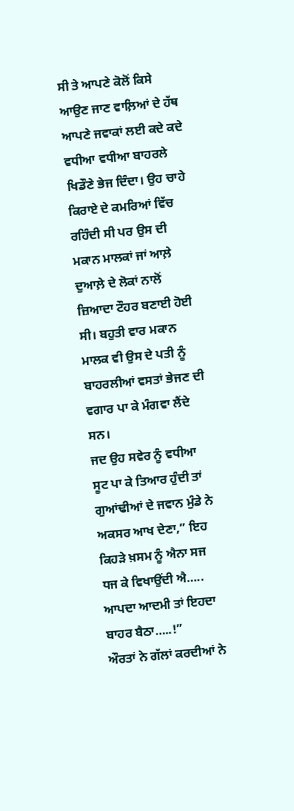ਸੀ ਤੇ ਆਪਣੇ ਕੋਲੋਂ ਕਿਸੇ ਆਉਣ ਜਾਣ ਵਾਲ਼ਿਆਂ ਦੇ ਹੱਥ ਆਪਣੇ ਜਵਾਕਾਂ ਲਈ ਕਦੇ ਕਦੇ ਵਧੀਆ ਵਧੀਆ ਬਾਹਰਲੇ ਖਿਡੌਣੇ ਭੇਜ ਦਿੰਦਾ। ਉਹ ਚਾਹੇ ਕਿਰਾਏ ਦੇ ਕਮਰਿਆਂ ਵਿੱਚ ਰਹਿੰਦੀ ਸੀ ਪਰ ਉਸ ਦੀ ਮਕਾਨ ਮਾਲਕਾਂ ਜਾਂ ਆਲ਼ੇ ਦੁਆਲ਼ੇ ਦੇ ਲੋਕਾਂ ਨਾਲੋਂ ਜ਼ਿਆਦਾ ਟੌਹਰ ਬਣਾਈ ਹੋਈ ਸੀ। ਬਹੁਤੀ ਵਾਰ ਮਕਾਨ ਮਾਲਕ ਵੀ ਉਸ ਦੇ ਪਤੀ ਨੂੰ ਬਾਹਰਲੀਆਂ ਵਸਤਾਂ ਭੇਜਣ ਦੀ ਵਗਾਰ ਪਾ ਕੇ ਮੰਗਵਾ ਲੈਂਦੇ ਸਨ।
ਜਦ ਉਹ ਸਵੇਰ ਨੂੰ ਵਧੀਆ ਸੂਟ ਪਾ ਕੇ ਤਿਆਰ ਹੁੰਦੀ ਤਾਂ ਗੁਆਂਢੀਆਂ ਦੇ ਜਵਾਨ ਮੁੰਡੇ ਨੇ ਅਕਸਰ ਆਖ ਦੇਣਾ,” ਇਹ ਕਿਹੜੇ ਖ਼ਸਮ ਨੂੰ ਐਨਾ ਸਜ ਧਜ ਕੇ ਵਿਖਾਉਂਦੀ ਐ….. ਆਪਦਾ ਆਦਮੀ ਤਾਂ ਇਹਦਾ ਬਾਹਰ ਬੈਠਾ…..!”
ਔਰਤਾਂ ਨੇ ਗੱਲਾਂ ਕਰਦੀਆਂ ਨੇ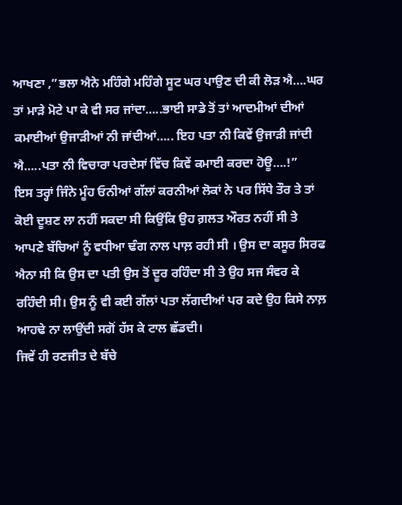ਆਖਣਾ ,”ਭਲਾ ਐਨੇ ਮਹਿੰਗੇ ਮਹਿੰਗੇ ਸੂਟ ਘਰ ਪਾਉਣ ਦੀ ਕੀ ਲੋੜ ਐ….ਘਰ ਤਾਂ ਮਾੜੇ ਮੋਟੇ ਪਾ ਕੇ ਵੀ ਸਰ ਜਾਂਦਾ…..ਭਾਈ ਸਾਡੇ ਤੋਂ ਤਾਂ ਆਦਮੀਆਂ ਦੀਆਂ ਕਮਾਈਆਂ ਉਜਾੜੀਆਂ ਨੀ ਜਾਂਦੀਆਂ….. ਇਹ ਪਤਾ ਨੀ ਕਿਵੇਂ ਉਜਾੜੀ ਜਾਂਦੀ ਐ…..ਪਤਾ ਨੀ ਵਿਚਾਰਾ ਪਰਦੇਸਾਂ ਵਿੱਚ ਕਿਵੇਂ ਕਮਾਈ ਕਰਦਾ ਹੋਊ….!”
ਇਸ ਤਰ੍ਹਾਂ ਜਿੰਨੇ ਮੂੰਹ ਓਨੀਆਂ ਗੱਲਾਂ ਕਰਨੀਆਂ ਲੋਕਾਂ ਨੇ ਪਰ ਸਿੱਧੇ ਤੌਰ ਤੇ ਤਾਂ ਕੋਈ ਦੂਸ਼ਣ ਲਾ ਨਹੀਂ ਸਕਦਾ ਸੀ ਕਿਉਂਕਿ ਉਹ ਗ਼ਲਤ ਔਰਤ ਨਹੀਂ ਸੀ ਤੇ ਆਪਣੇ ਬੱਚਿਆਂ ਨੂੰ ਵਧੀਆ ਢੰਗ ਨਾਲ ਪਾਲ਼ ਰਹੀ ਸੀ । ਉਸ ਦਾ ਕਸੂਰ ਸਿਰਫ ਐਨਾ ਸੀ ਕਿ ਉਸ ਦਾ ਪਤੀ ਉਸ ਤੋਂ ਦੂਰ ਰਹਿੰਦਾ ਸੀ ਤੇ ਉਹ ਸਜ ਸੰਵਰ ਕੇ ਰਹਿੰਦੀ ਸੀ। ਉਸ ਨੂੰ ਵੀ ਕਈ ਗੱਲਾਂ ਪਤਾ ਲੱਗਦੀਆਂ ਪਰ ਕਦੇ ਉਹ ਕਿਸੇ ਨਾਲ਼ ਆਹਢੇ ਨਾ ਲਾਉਂਦੀ ਸਗੋਂ ਹੱਸ ਕੇ ਟਾਲ ਛੱਡਦੀ।
ਜਿਵੇਂ ਹੀ ਰਣਜੀਤ ਦੇ ਬੱਚੇ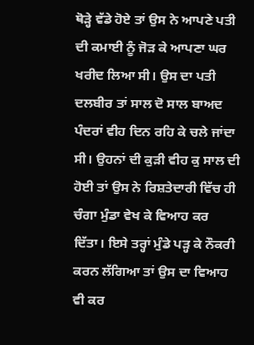ਥੋੜ੍ਹੇ ਵੱਡੇ ਹੋਏ ਤਾਂ ਉਸ ਨੇ ਆਪਣੇ ਪਤੀ ਦੀ ਕਮਾਈ ਨੂੰ ਜੋੜ ਕੇ ਆਪਣਾ ਘਰ ਖਰੀਦ ਲਿਆ ਸੀ। ਉਸ ਦਾ ਪਤੀ ਦਲਬੀਰ ਤਾਂ ਸਾਲ ਦੋ ਸਾਲ ਬਾਅਦ ਪੰਦਰਾਂ ਵੀਹ ਦਿਨ ਰਹਿ ਕੇ ਚਲੇ ਜਾਂਦਾ ਸੀ। ਉਹਨਾਂ ਦੀ ਕੁੜੀ ਵੀਹ ਕੁ ਸਾਲ ਦੀ ਹੋਈ ਤਾਂ ਉਸ ਨੇ ਰਿਸ਼ਤੇਦਾਰੀ ਵਿੱਚ ਹੀ ਚੰਗਾ ਮੁੰਡਾ ਵੇਖ ਕੇ ਵਿਆਹ ਕਰ ਦਿੱਤਾ। ਇਸੇ ਤਰ੍ਹਾਂ ਮੁੰਡੇ ਪੜ੍ਹ ਕੇ ਨੌਕਰੀ ਕਰਨ ਲੱਗਿਆ ਤਾਂ ਉਸ ਦਾ ਵਿਆਹ ਵੀ ਕਰ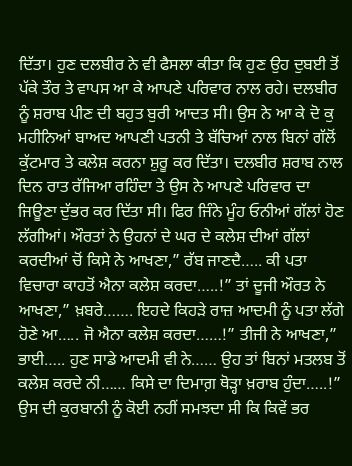ਦਿੱਤਾ। ਹੁਣ ਦਲਬੀਰ ਨੇ ਵੀ ਫੈਸਲਾ ਕੀਤਾ ਕਿ ਹੁਣ ਉਹ ਦੁਬਈ ਤੋਂ ਪੱਕੇ ਤੌਰ ਤੇ ਵਾਪਸ ਆ ਕੇ ਆਪਣੇ ਪਰਿਵਾਰ ਨਾਲ ਰਹੇ। ਦਲਬੀਰ ਨੂੰ ਸ਼ਰਾਬ ਪੀਣ ਦੀ ਬਹੁਤ ਬੁਰੀ ਆਦਤ ਸੀ। ਉਸ ਨੇ ਆ ਕੇ ਦੋ ਕੁ ਮਹੀਨਿਆਂ ਬਾਅਦ ਆਪਣੀ ਪਤਨੀ ਤੇ ਬੱਚਿਆਂ ਨਾਲ ਬਿਨਾਂ ਗੱਲੋਂ ਕੁੱਟਮਾਰ ਤੇ ਕਲੇਸ਼ ਕਰਨਾ ਸ਼ੁਰੂ ਕਰ ਦਿੱਤਾ। ਦਲਬੀਰ ਸ਼ਰਾਬ ਨਾਲ ਦਿਨ ਰਾਤ ਰੱਜਿਆ ਰਹਿੰਦਾ ਤੇ ਉਸ ਨੇ ਆਪਣੇ ਪਰਿਵਾਰ ਦਾ ਜਿਊਣਾ ਦੁੱਭਰ ਕਰ ਦਿੱਤਾ ਸੀ। ਫਿਰ ਜਿੰਨੇ ਮੂੰਹ ਓਨੀਆਂ ਗੱਲਾਂ ਹੋਣ ਲੱਗੀਆਂ। ਔਰਤਾਂ ਨੇ ਉਹਨਾਂ ਦੇ ਘਰ ਦੇ ਕਲੇਸ਼ ਦੀਆਂ ਗੱਲਾਂ ਕਰਦੀਆਂ ਚੋਂ ਕਿਸੇ ਨੇ ਆਖਣਾ,” ਰੱਬ ਜਾਣਦੈ….. ਕੀ ਪਤਾ ਵਿਚਾਰਾ ਕਾਹਤੋਂ ਐਨਾ ਕਲੇਸ਼ ਕਰਦਾ…..!” ਤਾਂ ਦੂਜੀ ਔਰਤ ਨੇ ਆਖਣਾ,” ਖ਼ਬਰੇ……. ਇਹਦੇ ਕਿਹੜੇ ਰਾਜ਼ ਆਦਮੀ ਨੂੰ ਪਤਾ ਲੱਗੇ ਹੋਣੇ ਆ….. ਜੋ ਐਨਾ ਕਲੇਸ਼ ਕਰਦਾ……!” ਤੀਜੀ ਨੇ ਆਖਣਾ,” ਭਾਈ….. ਹੁਣ ਸਾਡੇ ਆਦਮੀ ਵੀ ਨੇ…… ਉਹ ਤਾਂ ਬਿਨਾਂ ਮਤਲਬ ਤੋਂ ਕਲੇਸ਼ ਕਰਦੇ ਨੀ…… ਕਿਸੇ ਦਾ ਦਿਮਾਗ਼ ਥੋੜ੍ਹਾ ਖ਼ਰਾਬ ਹੁੰਦਾ…..!”
ਉਸ ਦੀ ਕੁਰਬਾਨੀ ਨੂੰ ਕੋਈ ਨਹੀਂ ਸਮਝਦਾ ਸੀ ਕਿ ਕਿਵੇਂ ਭਰ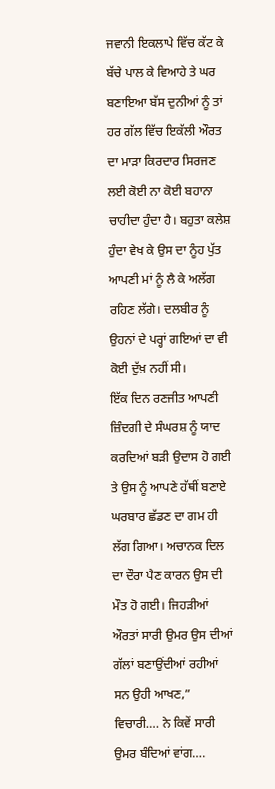ਜਵਾਨੀ ਇਕਲਾਪੇ ਵਿੱਚ ਕੱਟ ਕੇ ਬੱਚੇ ਪਾਲ ਕੇ ਵਿਆਹੇ ਤੇ ਘਰ ਬਣਾਇਆ ਬੱਸ ਦੁਨੀਆਂ ਨੂੰ ਤਾਂ ਹਰ ਗੱਲ ਵਿੱਚ ਇਕੱਲੀ ਔਰਤ ਦਾ ਮਾੜਾ ਕਿਰਦਾਰ ਸਿਰਜਣ ਲਈ ਕੋਈ ਨਾ ਕੋਈ ਬਹਾਨਾ ਚਾਹੀਦਾ ਹੁੰਦਾ ਹੈ। ਬਹੁਤਾ ਕਲੇਸ਼ ਹੁੰਦਾ ਵੇਖ ਕੇ ਉਸ ਦਾ ਨੂੰਹ ਪੁੱਤ ਆਪਣੀ ਮਾਂ ਨੂੰ ਲੈ ਕੇ ਅਲੱਗ ਰਹਿਣ ਲੱਗੇ। ਦਲਬੀਰ ਨੂੰ ਉਹਨਾਂ ਦੇ ਪਰ੍ਹਾਂ ਗਇਆਂ ਦਾ ਵੀ ਕੋਈ ਦੁੱਖ਼ ਨਹੀਂ ਸੀ।
ਇੱਕ ਦਿਨ ਰਣਜੀਤ ਆਪਣੀ ਜ਼ਿੰਦਗੀ ਦੇ ਸੰਘਰਸ਼ ਨੂੰ ਯਾਦ ਕਰਦਿਆਂ ਬੜੀ ਉਦਾਸ ਹੋ ਗਈ ਤੇ ਉਸ ਨੂੰ ਆਪਣੇ ਹੱਥੀਂ ਬਣਾਏ ਘਰਬਾਰ ਛੱਡਣ ਦਾ ਗਮ ਹੀ ਲੱਗ ਗਿਆ। ਅਚਾਨਕ ਦਿਲ ਦਾ ਦੌਰਾ ਪੈਣ ਕਾਰਨ ਉਸ ਦੀ ਮੌਤ ਹੋ ਗਈ। ਜਿਹੜੀਆਂ ਔਰਤਾਂ ਸਾਰੀ ਉਮਰ ਉਸ ਦੀਆਂ ਗੱਲਾਂ ਬਣਾਉਂਦੀਆਂ ਰਹੀਆਂ ਸਨ ਉਹੀ ਆਖਣ,” ਵਿਚਾਰੀ…. ਨੇ ਕਿਵੇਂ ਸਾਰੀ ਉਮਰ ਬੰਦਿਆਂ ਵਾਂਗ….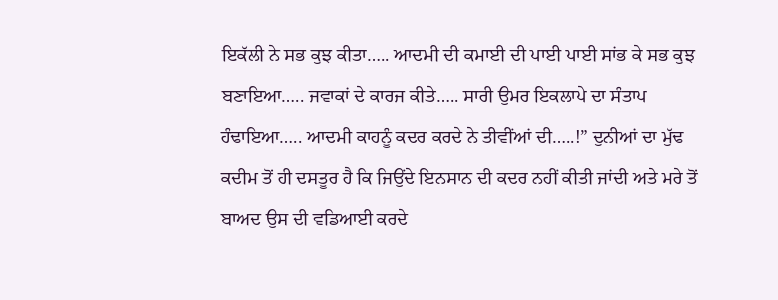ਇਕੱਲੀ ਨੇ ਸਭ ਕੁਝ ਕੀਤਾ….. ਆਦਮੀ ਦੀ ਕਮਾਈ ਦੀ ਪਾਈ ਪਾਈ ਸਾਂਭ ਕੇ ਸਭ ਕੁਝ ਬਣਾਇਆ….. ਜਵਾਕਾਂ ਦੇ ਕਾਰਜ ਕੀਤੇ….. ਸਾਰੀ ਉਮਰ ਇਕਲਾਪੇ ਦਾ ਸੰਤਾਪ ਹੰਢਾਇਆ….. ਆਦਮੀ ਕਾਹਨੂੰ ਕਦਰ ਕਰਦੇ ਨੇ ਤੀਵੀਂਆਂ ਦੀ…..!” ਦੁਨੀਆਂ ਦਾ ਮੁੱਢ ਕਦੀਮ ਤੋਂ ਹੀ ਦਸਤੂਰ ਹੈ ਕਿ ਜਿਉਂਦੇ ਇਨਸਾਨ ਦੀ ਕਦਰ ਨਹੀਂ ਕੀਤੀ ਜਾਂਦੀ ਅਤੇ ਮਰੇ ਤੋਂ ਬਾਅਦ ਉਸ ਦੀ ਵਡਿਆਈ ਕਰਦੇ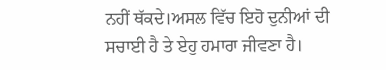ਨਹੀਂ ਥੱਕਦੇ।ਅਸਲ ਵਿੱਚ ਇਹੋ ਦੁਨੀਆਂ ਦੀ ਸਚਾਈ ਹੈ ਤੇ ਏਹੁ ਹਮਾਰਾ ਜੀਵਣਾ ਹੈ।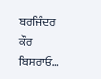ਬਰਜਿੰਦਰ ਕੌਰ ਬਿਸਰਾਓ…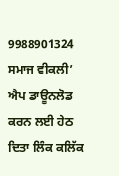9988901324
ਸਮਾਜ ਵੀਕਲੀ’ ਐਪ ਡਾਊਨਲੋਡ ਕਰਨ ਲਈ ਹੇਠ ਦਿਤਾ ਲਿੰਕ ਕਲਿੱਕ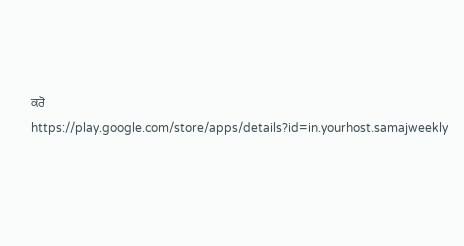ਕਰੋ
https://play.google.com/store/apps/details?id=in.yourhost.samajweekly